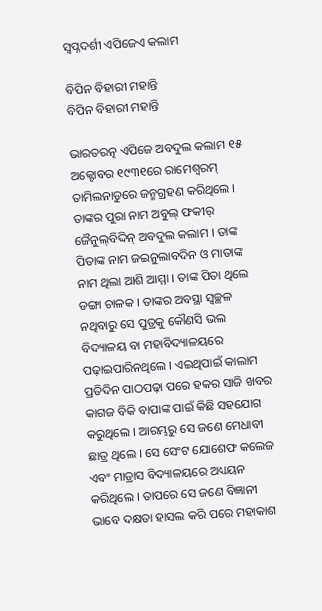ସ୍ୱପ୍ନଦର୍ଶୀ ଏପିଜେଏ କଲାମ

ବିପିନ ବିହାରୀ ମହାନ୍ତି
ବିପିନ ବିହାରୀ ମହାନ୍ତି

ଭାରତରତ୍ନ ଏପିଜେ ଅବଦୁଲ କଲାମ ୧୫ ଅକ୍ଟୋବର ୧୯୩୧ରେ ରାମେଶ୍ୱରମ୍ ତାମିଲନାଡୁରେ ଜନ୍ମଗ୍ରହଣ କରିଥିଲେ । ତାଙ୍କର ପୁରା ନାମ ଅବୁଲ୍ ଫକୀର୍ ଜୈନୁଲ୍‌ବିଦ୍ଦିନ୍ ଅବଦୁଲ କଲାମ । ତାଙ୍କ ପିତାଙ୍କ ନାମ ଜଇନୁଲାବଦିନ ଓ ମାତାଙ୍କ ନାମ ଥିଲା ଆଶି ଆମ୍ମା । ତାଙ୍କ ପିତା ଥିଲେ ଡଙ୍ଗା ଚାଳକ । ତାଙ୍କର ଅବସ୍ଥା ସ୍ୱଚ୍ଛଳ ନଥିବାରୁ ସେ ପୁତ୍ରକୁ କୌଣସି ଭଲ ବିଦ୍ୟାଳୟ ବା ମହାବିଦ୍ୟାଳୟରେ ପଢ଼ାଇପାରିନଥିଲେ । ଏଇଥିପାଇଁ କାଲାମ ପ୍ରତିଦିନ ପାଠପଢ଼ା ପରେ ହକର ସାଜି ଖବର କାଗଜ ବିକି ବାପାଙ୍କ ପାଇଁ କିଛି ସହଯୋଗ କରୁଥିଲେ । ଆରମ୍ଭରୁ ସେ ଜଣେ ମେଧାବୀ ଛାତ୍ର ଥିଲେ । ସେ ସେଂଟ ଯୋଶେଫ କଲେଜ ଏବଂ ମାଡ୍ରାସ ବିଦ୍ୟାଳୟରେ ଅଧ୍ୟୟନ କରିଥିଲେ । ତାପରେ ସେ ଜଣେ ବିଜ୍ଞାନୀ ଭାବେ ଦକ୍ଷତା ହାସଲ କରି ପରେ ମହାକାଶ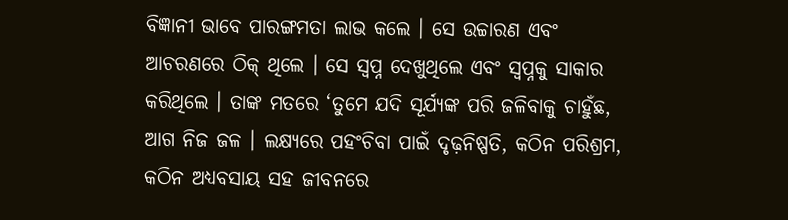ବିଜ୍ଞାନୀ ଭାବେ ପାରଙ୍ଗମତା ଲାଭ କଲେ । ସେ ଉଚ୍ଚାରଣ ଏବଂ ଆଚରଣରେ ଠିକ୍ ଥିଲେ । ସେ ସ୍ୱପ୍ନ ଦେଖୁଥିଲେ ଏବଂ ସ୍ୱପ୍ନକୁ ସାକାର କରିଥିଲେ । ତାଙ୍କ ମତରେ ‘ତୁମେ ଯଦି ସୂର୍ଯ୍ୟଙ୍କ ପରି ଜଳିବାକୁ ଚାହୁଁଛ, ଆଗ ନିଜ ଜଳ । ଲକ୍ଷ୍ୟରେ ପହଂଚିବା ପାଇଁ ଦୃଢ଼ନିଷ୍ପତି, କଠିନ ପରିଶ୍ରମ, କଠିନ ଅଧ୍ୟବସାୟ ସହ ଜୀବନରେ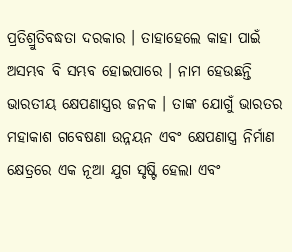ପ୍ରତିଶ୍ରୁତିବଦ୍ଧତା ଦରକାର । ତାହାହେଲେ କାହା ପାଇଁ ଅସମ୍ଭବ ବି ସମ୍ଭବ ହୋଇପାରେ । ନାମ ହେଉଛନ୍ତି ଭାରତୀୟ କ୍ଷେପଣାସ୍ତ୍ରର ଜନକ । ତାଙ୍କ ଯୋଗୁଁ ଭାରତର ମହାକାଶ ଗବେଷଣା ଉନ୍ନୟନ ଏବଂ କ୍ଷେପଣାସ୍ତ୍ର ନିର୍ମାଣ କ୍ଷେତ୍ରରେ ଏକ ନୂଆ ଯୁଗ ସୃଷ୍ଟି ହେଲା ଏବଂ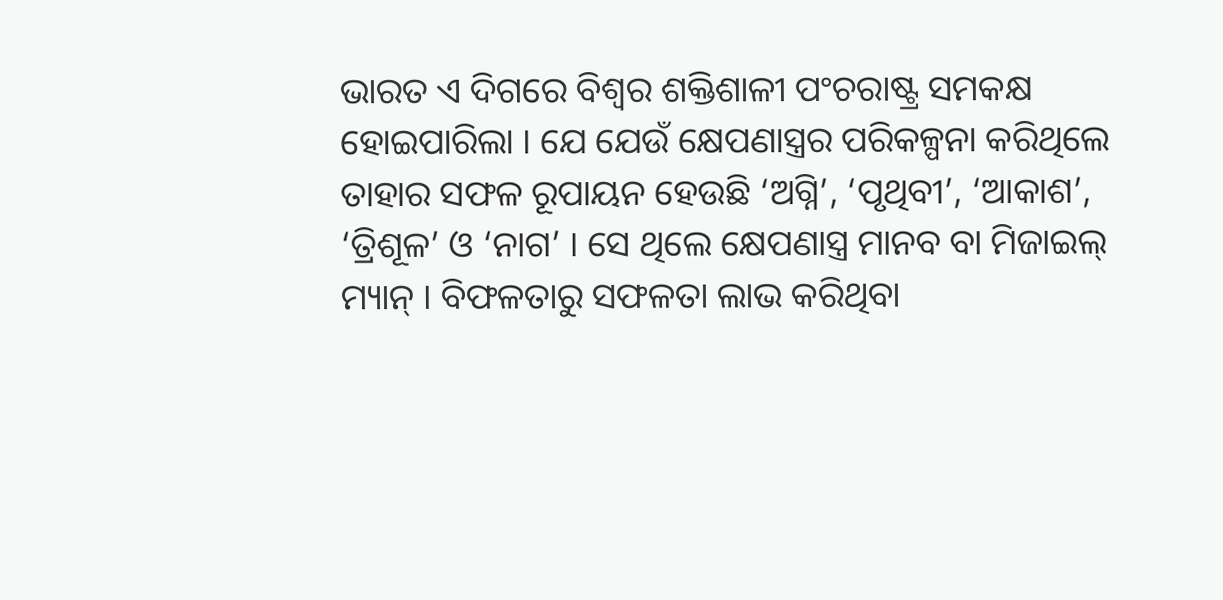ଭାରତ ଏ ଦିଗରେ ବିଶ୍ୱର ଶକ୍ତିଶାଳୀ ପଂଚରାଷ୍ଟ୍ର ସମକକ୍ଷ ହୋଇପାରିଲା । ଯେ ଯେଉଁ କ୍ଷେପଣାସ୍ତ୍ରର ପରିକଳ୍ପନା କରିଥିଲେ ତାହାର ସଫଳ ରୂପାୟନ ହେଉଛି ‘ଅଗ୍ନି’, ‘ପୃଥିବୀ’, ‘ଆକାଶ’, ‘ତ୍ରିଶୂଳ’ ଓ ‘ନାଗ’ । ସେ ଥିଲେ କ୍ଷେପଣାସ୍ତ୍ର ମାନବ ବା ମିଜାଇଲ୍ ମ୍ୟାନ୍ । ବିଫଳତାରୁ ସଫଳତା ଲାଭ କରିଥିବା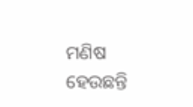ମଣିଷ ହେଉଛନ୍ତି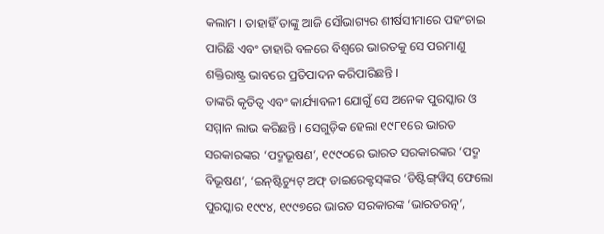କଲାମ । ତାହାହିଁ ତାଙ୍କୁ ଆଜି ସୌଭାଗ୍ୟର ଶୀର୍ଷସୀମାରେ ପହଂଚାଇ ପାରିଛି ଏବଂ ତାହାରି ବଳରେ ବିଶ୍ୱରେ ଭାରତକୁ ସେ ପରମାଣୁ ଶକ୍ତିରାଷ୍ଟ୍ର ଭାବରେ ପ୍ରତିପାଦନ କରିପାରିଛନ୍ତି ।
ତାଙ୍କରି କୃତିତ୍ୱ ଏବଂ କାର୍ଯ୍ୟାବଳୀ ଯୋଗୁଁ ସେ ଅନେକ ପୁରସ୍କାର ଓ ସମ୍ମାନ ଲାଭ କରିଛନ୍ତି । ସେଗୁଡ଼ିକ ହେଲା ୧୯୮୧ରେ ଭାରତ ସରକାରଙ୍କର ‘ପଦ୍ମଭୂଷଣ’, ୧୯୯୦ରେ ଭାରତ ସରକାରଙ୍କର ‘ପଦ୍ମ ବିଭୂଷଣ’, ‘ଇନ୍‌ଷ୍ଟିଚ୍ୟୁଟ୍ ଅଫ୍ ଡାଇରେକ୍ଟସ୍‌ଙ୍କର ‘ଡିଷ୍ଟିଙ୍ଗ୍‌ୱିସ୍ ଫେଲୋ ପୁରସ୍କାର ୧୯୯୪, ୧୯୯୭ରେ ଭାରତ ସରକାରଙ୍କ ‘ଭାରତରତ୍ନ’,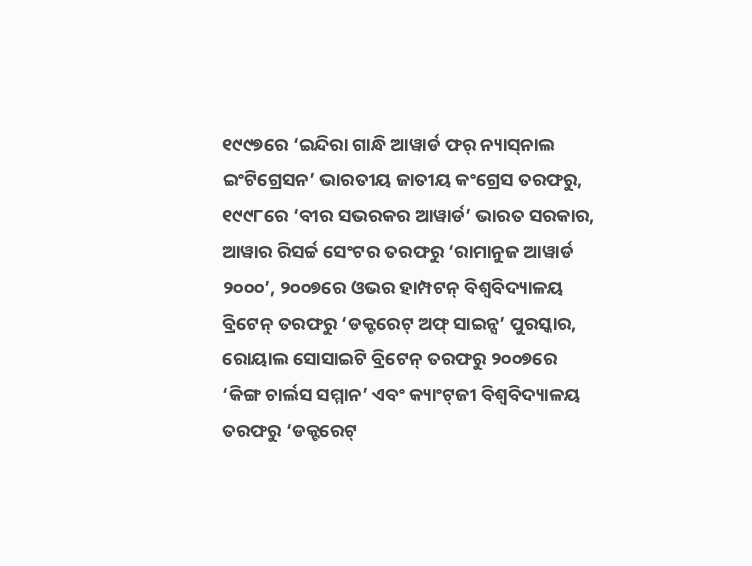୧୯୯୭ରେ ‘ଇନ୍ଦିରା ଗାନ୍ଧି ଆୱାର୍ଡ ଫର୍ ନ୍ୟାସ୍‌ନାଲ ଇଂଟିଗ୍ରେସନ’ ଭାରତୀୟ ଜାତୀୟ କଂଗ୍ରେସ ତରଫରୁ, ୧୯୯୮ରେ ‘ବୀର ସଭରକର ଆୱାର୍ଡ’ ଭାରତ ସରକାର, ଆୱାର ରିସର୍ଚ୍ଚ ସେଂଟର ତରଫରୁ ‘ରାମାନୁଜ ଆୱାର୍ଡ ୨୦୦୦’, ୨୦୦୭ରେ ଓଭର ହାମ୍ପଟନ୍ ବିଶ୍ୱବିଦ୍ୟାଳୟ ବ୍ରିଟେନ୍ ତରଫରୁ ‘ଡକ୍ଟରେଟ୍ ଅଫ୍ ସାଇନ୍ସ’ ପୁରସ୍କାର, ରୋୟାଲ ସୋସାଇଟି ବ୍ରିଟେନ୍ ତରଫରୁ ୨୦୦୭ରେ ‘କିଙ୍ଗ ଚାର୍ଲସ ସମ୍ମାନ’ ଏବଂ କ୍ୟାଂଟ୍‌ଜୀ ବିଶ୍ୱବିଦ୍ୟାଳୟ ତରଫରୁ ‘ଡକ୍ଟରେଟ୍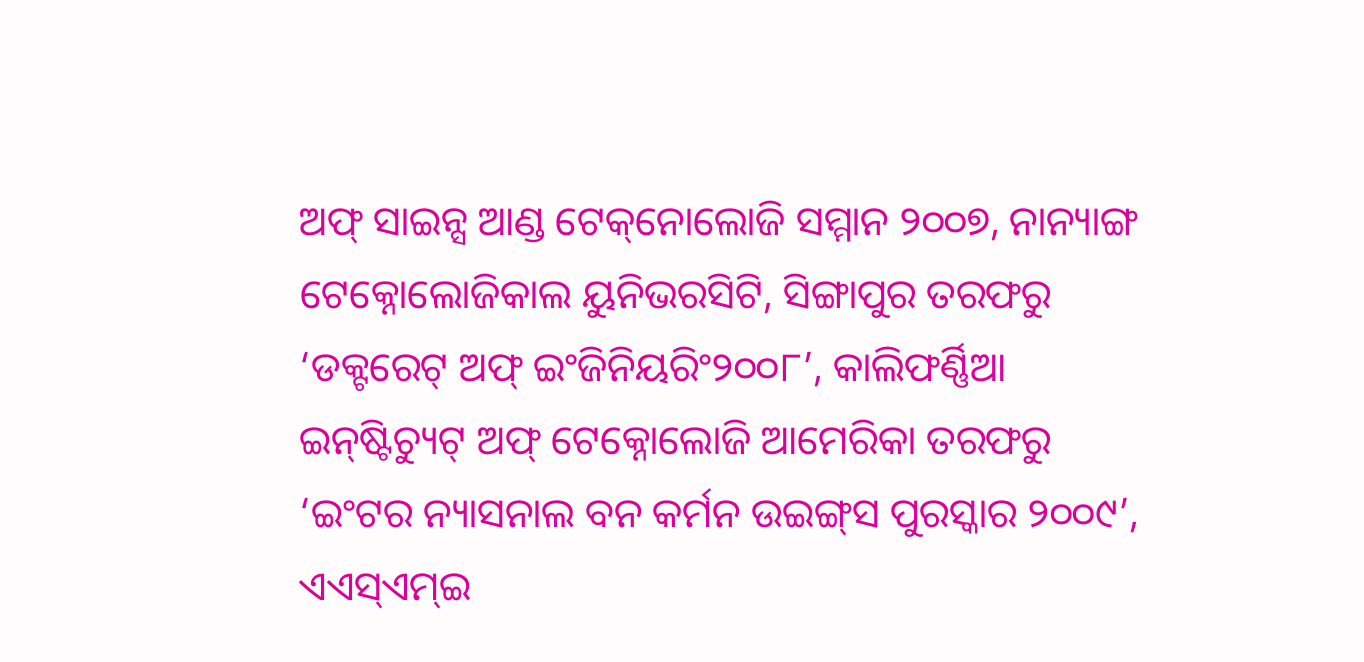ଅଫ୍ ସାଇନ୍ସ ଆଣ୍ଡ ଟେକ୍‌ନୋଲୋଜି ସମ୍ମାନ ୨୦୦୭, ନାନ୍ୟାଙ୍ଗ ଟେକ୍ନୋଲୋଜିକାଲ ୟୁନିଭରସିଟି, ସିଙ୍ଗାପୁର ତରଫରୁ ‘ଡକ୍ଟରେଟ୍ ଅଫ୍ ଇଂଜିନିୟରିଂ୨୦୦୮’, କାଲିଫର୍ଣ୍ଣିଆ ଇନ୍‌ଷ୍ଟିଚ୍ୟୁଟ୍ ଅଫ୍ ଟେକ୍ନୋଲୋଜି ଆମେରିକା ତରଫରୁ ‘ଇଂଟର ନ୍ୟାସନାଲ ବନ କର୍ମନ ଉଇଙ୍ଗ୍‌ସ ପୁରସ୍କାର ୨୦୦୯’, ଏଏସ୍‌ଏମ୍‌ଇ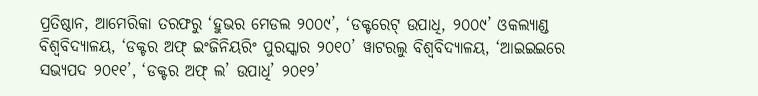ପ୍ରତିଷ୍ଠାନ, ଆମେରିକା ତରଫରୁ ‘ହୁଭର ମେଡଲ ୨୦୦୯’, ‘ଡକ୍ଟରେଟ୍ ଉପାଧି, ୨୦୦୯’ ଓକଲ୍ୟାଣ୍ଡ ବିଶ୍ୱବିଦ୍ୟାଳୟ, ‘ଡକ୍ଟର ଅଫ୍ ଇଂଜିନିୟରିଂ ପୁରସ୍କାର ୨୦୧୦’ ୱାଟରଲୁ ବିଶ୍ୱବିଦ୍ୟାଳୟ, ‘ଆଇଇଇରେ ସଭ୍ୟପଦ ୨୦୧୧’, ‘ଡକ୍ଟର ଅଫ୍ ଲ’ ଉପାଧି’ ୨୦୧୨’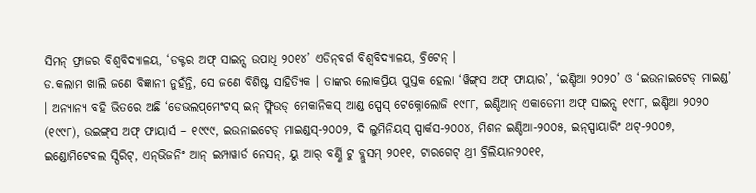ସିମନ୍ ଫ୍ରାଜର ବିଶ୍ୱବିଦ୍ୟାଳୟ, ‘ଡକ୍ଟର ଅଫ୍ ସାଇନ୍ସ ଉପାଧି ୨୦୧୪’ ଏଡିନ୍‌ବର୍ଗ ବିଶ୍ୱବିଦ୍ୟାଳୟ, ବ୍ରିଟେନ୍ ।
ଡ.କଲାମ ଖାଲି ଜଣେ ବିଜ୍ଞାନୀ ନୁହଁନ୍ତି, ସେ ଜଣେ ବିଶିଷ୍ଟ ସାହିତ୍ୟିକ । ତାଙ୍କର ଲୋକପ୍ରିୟ ପୁସ୍ତକ ହେଲା ‘ୱିଙ୍ଗ୍‌ସ ଅଫ୍ ଫାୟାର’, ‘ଇଣ୍ଡିଆ ୨୦୨୦’ ଓ ‘ଇଉନାଇଟେଡ୍ ମାଇଣ୍ଡ’ । ଅନ୍ୟାନ୍ୟ ବହି ଭିତରେ ଅଛି ‘ଡେଭଲପ୍‌ମେଂଟସ୍ ଇନ୍ ଫ୍ଲିଉଡ୍ ମେକାନିକସ୍ ଆଣ୍ଡ ସ୍ପେସ୍ ଟେକ୍ନୋଲୋଜି ୧୯୮୮, ଇଣ୍ଡିଆନ୍ ଏକାଡେମୀ ଅଫ୍ ସାଇନ୍ସ ୧୯୮୮, ଇଣ୍ଡିଆ ୨୦୨୦ (୧୯୯୮), ଉଇଙ୍ଗ୍‌ସ ଅଫ୍ ଫାୟାର୍ସ – ୧୯୯୯, ଇଉନାଇଟେଡ୍ ମାଇଣ୍ଡସ୍‌-୨୦୦୨, ଦି ଲୁମିନିୟସ୍ ସ୍ପାର୍କସ-୨୦୦୪, ମିଶନ ଇଣ୍ଡିଆ-୨୦୦୫, ଇନ୍‌ସ୍ପାୟାରିଂ ଥଟ୍‌-୨୦୦୭, ଇଣ୍ଡୋମିଟେବଲ ସ୍ପିରିଟ୍‌, ଏନ୍‌ଭିଜନିଂ ଆନ୍ ଇମ୍ପାୱାର୍ଡ ନେସନ୍‌, ୟୁ ଆର୍ ବର୍ଣ୍ଣି ଟୁ ବ୍ଲୁସମ୍ ୨୦୧୧, ଟାରଗେଟ୍ ଥ୍ରୀ ବ୍ରିଲିୟାନ୨୦୧୧,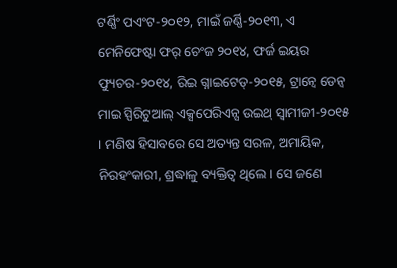ଟର୍ଣ୍ଣିଂ ପଏଂଟ-୨୦୧୨, ମାଇଁ ଜର୍ଣ୍ଣି-୨୦୧୩, ଏ ମେନିଫେଷ୍ଟା ଫର୍ ଚେଂଜ ୨୦୧୪, ଫର୍ଜ ଇୟର ଫ୍ୟୁଚର-୨୦୧୪, ରିଇ ଗ୍ନାଇଟେଡ୍‌-୨୦୧୫, ଟ୍ରାନ୍ୱେ ଡେନ୍ୱ ମାଇ ସ୍ପିରିଟୁଆଲ୍ ଏକ୍ସପେରିଏନ୍ସ ଉଇଥ୍ ସ୍ୱାମୀଜୀ-୨୦୧୫ । ମଣିଷ ହିସାବରେ ସେ ଅତ୍ୟନ୍ତ ସରଳ, ଅମାୟିକ, ନିରହଂକାରୀ, ଶ୍ରଦ୍ଧାଳୁ ବ୍ୟକ୍ତିତ୍ୱ ଥିଲେ । ସେ ଜଣେ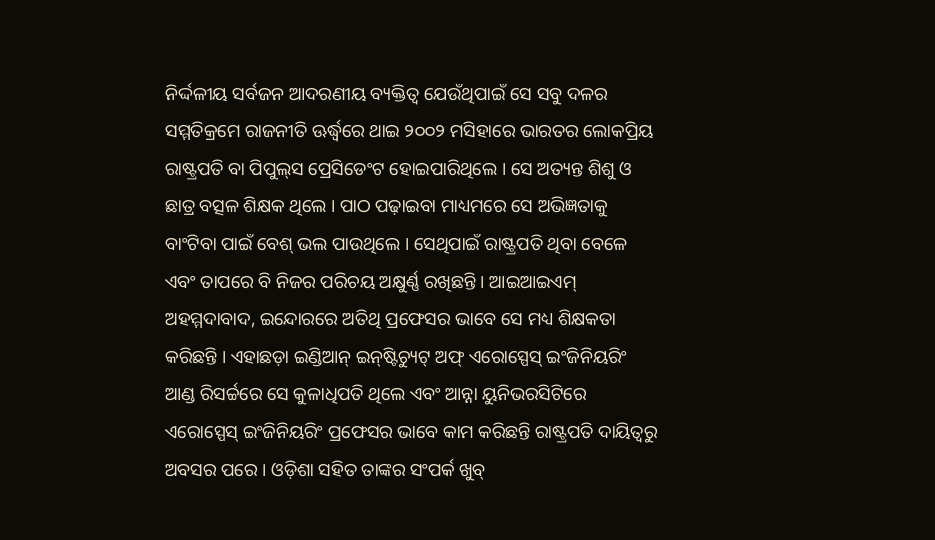ନିର୍ଦ୍ଦଳୀୟ ସର୍ବଜନ ଆଦରଣୀୟ ବ୍ୟକ୍ତିତ୍ୱ ଯେଉଁଥିପାଇଁ ସେ ସବୁ ଦଳର ସମ୍ମତିକ୍ରମେ ରାଜନୀତି ଊର୍ଦ୍ଧ୍ୱରେ ଥାଇ ୨୦୦୨ ମସିହାରେ ଭାରତର ଲୋକପ୍ରିୟ ରାଷ୍ଟ୍ରପତି ବା ପିପୁଲ୍‌ସ ପ୍ରେସିଡେଂଟ ହୋଇପାରିଥିଲେ । ସେ ଅତ୍ୟନ୍ତ ଶିଶୁ ଓ ଛାତ୍ର ବତ୍ସଳ ଶିକ୍ଷକ ଥିଲେ । ପାଠ ପଢ଼ାଇବା ମାଧ୍ୟମରେ ସେ ଅଭିଜ୍ଞତାକୁ ବାଂଟିବା ପାଇଁ ବେଶ୍ ଭଲ ପାଉଥିଲେ । ସେଥିପାଇଁ ରାଷ୍ଟ୍ରପତି ଥିବା ବେଳେ ଏବଂ ତାପରେ ବି ନିଜର ପରିଚୟ ଅକ୍ଷୁର୍ଣ୍ଣ ରଖିଛନ୍ତି । ଆଇଆଇଏମ୍ ଅହମ୍ମଦାବାଦ, ଇନ୍ଦୋରରେ ଅତିଥି ପ୍ରଫେସର ଭାବେ ସେ ମଧ୍ୟ ଶିକ୍ଷକତା କରିଛନ୍ତି । ଏହାଛଡ଼ା ଇଣ୍ଡିଆନ୍ ଇନ୍‌ଷ୍ଟିଚ୍ୟୁଟ୍ ଅଫ୍ ଏରୋସ୍ପେସ୍ ଇଂଜିନିୟରିଂ ଆଣ୍ଡ ରିସର୍ଚ୍ଚରେ ସେ କୁଳାଧିପତି ଥିଲେ ଏବଂ ଆନ୍ନା ୟୁନିଭରସିଟିରେ ଏରୋସ୍ପେସ୍ ଇଂଜିନିୟରିଂ ପ୍ରଫେସର ଭାବେ କାମ କରିଛନ୍ତି ରାଷ୍ଟ୍ରପତି ଦାୟିତ୍ୱରୁ ଅବସର ପରେ । ଓଡ଼ିଶା ସହିତ ତାଙ୍କର ସଂପର୍କ ଖୁବ୍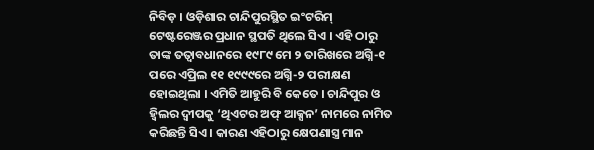ନିବିଡ଼ । ଓଡ଼ିଶାର ଚାନ୍ଦିପୁରସ୍ଥିତ ଇଂଟରିମ୍ ଟେଷ୍ଟରେଞ୍ଜର ପ୍ରଧାନ ସ୍ଥପତି ଥିଲେ ସିଏ । ଏହି ଠାରୁ ତାଙ୍କ ତତ୍ୱାବଧାନରେ ୧୯୮୯ ମେ ୨ ତାରିଖରେ ଅଗ୍ନି-୧ ପରେ ଏପ୍ରିଲ ୧୧ ୧୯୯୯ରେ ଅଗ୍ନି-୨ ପରୀକ୍ଷଣ ହୋଇଥିଲା । ଏମିତି ଆହୁରି ବି କେତେ । ଚାନ୍ଦିପୁର ଓ ହ୍ୱିଲର ଦ୍ୱୀପକୁ ‘ଥିଏଟର ଅଫ୍ ଆକ୍ସନ’ ନାମରେ ନାମିତ କରିଛନ୍ତି ସିଏ । କାରଣ ଏହିଠାରୁ କ୍ଷେପଣାସ୍ତ୍ର ମାନ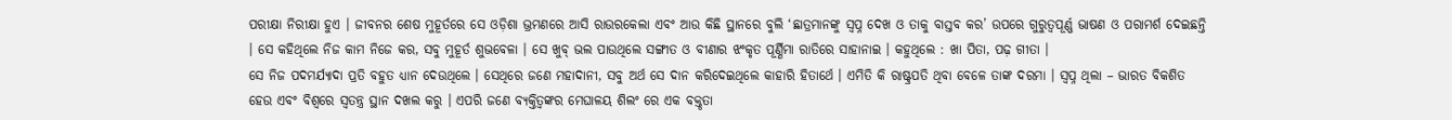ପରୀକ୍ଷା ନିରୀକ୍ଷା ହୁଏ । ଜୀବନର ଶେଷ ମୁହୂର୍ତରେ ସେ ଓଡ଼ିଶା ଭ୍ରମଣରେ ଆସି ରାଉରକେଲା ଏବଂ ଆଉ କିଛି ସ୍ଥାନରେ ବୁଲି ‘ଛାତ୍ରମାନଙ୍କୁ ସ୍ୱପ୍ନ ଦେଖ ଓ ତାକୁ ବାସ୍ତବ କର’ ଉପରେ ଗୁରୁତ୍ୱପୂର୍ଣ୍ଣ ଭାଷଣ ଓ ପରାମର୍ଶ ଦେଇଛନ୍ତି । ସେ କହିଥିଲେ ନିଜ କାମ ନିଜେ କର, ସବୁ ମୁହୂର୍ତ ଶୁଭବେଳା । ସେ ଖୁବ୍ ଭଲ ପାଉଥିଲେ ସଙ୍ଗୀତ ଓ ବୀଣାର ଝଂକୃତ ପୂର୍ଣ୍ଣିମା ରାତିରେ ସାହାନାଇ । କହୁଥିଲେ : ଖା ପିତା, ପଢ଼ ଗୀତା ।
ସେ ନିଜ ପଦମର୍ଯ୍ୟାଦା ପ୍ରତି ବହୁତ ଧ୍ୟାନ ଦେଉଥିଲେ । ସେଥିରେ ଜଣେ ମହାଦାନୀ, ସବୁ ଅର୍ଥ ସେ ଦାନ କରିଦେଇଥିଲେ କାହାରି ହିତାର୍ଥେ । ଏମିତି କି ରାଷ୍ଟ୍ରପତି ଥିବା ବେଳେ ତାଙ୍କ ଦରମା । ସ୍ୱପ୍ନ ଥିଲା – ଭାରତ ବିକଶିତ ହେଉ ଏବଂ ବିଶ୍ୱରେ ସ୍ୱତନ୍ତ୍ର ସ୍ଥାନ ଦଖଲ କରୁ । ଏପରି ଜଣେ ବ୍ୟକ୍ତିତ୍ୱଙ୍କର ମେଘାଳୟ ଶିଲଂ ରେ ଏକ ବକ୍ତୃତା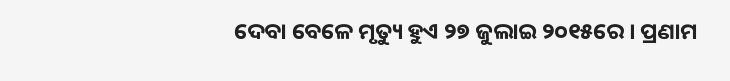ଦେବା ବେଳେ ମୃତ୍ୟୁ ହୁଏ ୨୭ ଜୁଲାଇ ୨୦୧୫ରେ । ପ୍ରଣାମ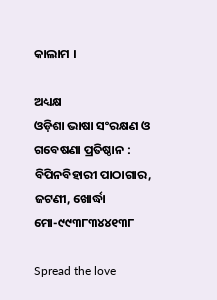କାଲାମ ।

ଅଧ୍ୟକ୍ଷ
ଓଡ଼ିଶା ଭାଷା ସଂରକ୍ଷଣ ଓ ଗବେଷଣା ପ୍ରତିଷ୍ଠାନ :
ବିପିନବିହାରୀ ପାଠାଗାର, ଜଟଣୀ, ଖୋର୍ଦ୍ଧା
ମୋ-୯୯୩୮୩୪୪୧୩୮

Spread the love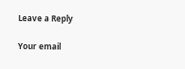Leave a Reply

Your email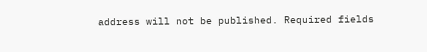address will not be published. Required fields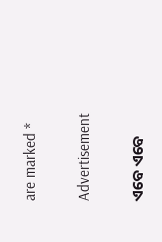are marked *

Advertisement

ଏବେ ଏବେ